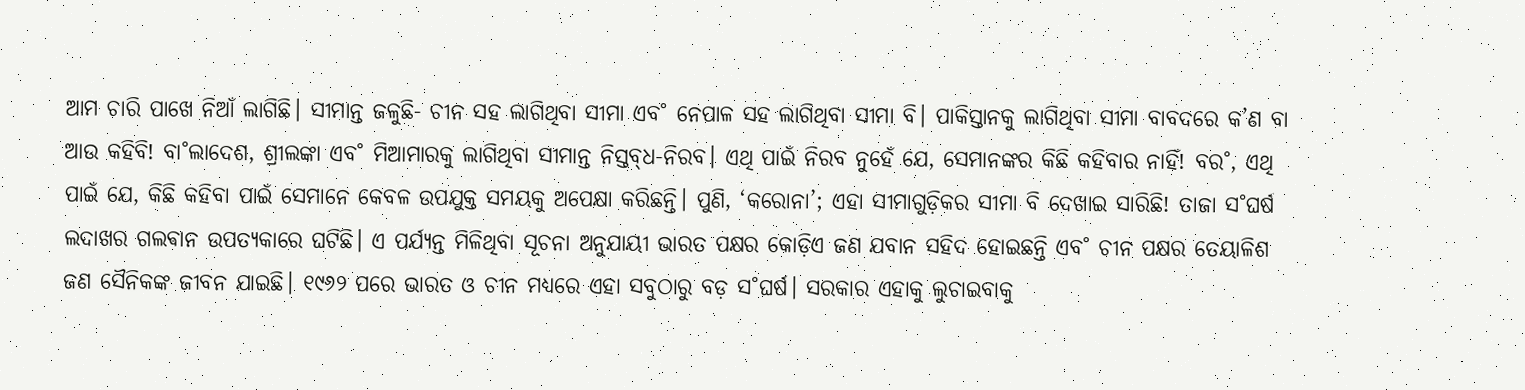ଆମ ଚାରି ପାଖେ ନିଆଁ ଲାଗିଛି। ସୀମାନ୍ତ ଜଳୁଛି- ଚୀନ ସହ ଲାଗିଥିବା ସୀମା ଏବ˚ ନେପାଳ ସହ ଲାଗିଥିବା ସୀମା ବି। ପାକିସ୍ତାନକୁ ଲାଗିଥିବା ସୀମା ବାବଦରେ କ’ଣ ବା ଆଉ କହିବି! ବା˚ଲାଦେଶ, ଶ୍ରୀଲଙ୍କା ଏବ˚ ମିଆମାରକୁ ଲାଗିଥିବା ସୀମାନ୍ତ ନିସ୍ତବ୍‌ଧ-ନିରବ। ଏଥି ପାଇଁ ନିରବ ନୁହେଁ ଯେ, ସେମାନଙ୍କର କିଛି କହିବାର ନାହିଁ! ବର˚, ଏଥି ପାଇଁ ଯେ, କିଛି କହିବା ପାଇଁ ସେମାନେ କେବଳ ଉପଯୁକ୍ତ ସମୟକୁ ଅପେକ୍ଷା କରିଛନ୍ତି। ପୁଣି, ‘କରୋନା’; ଏହା ସୀମାଗୁଡ଼ିକର ସୀମା ବି ଦେଖାଇ ସାରିଛି! ତାଜା ସ˚ଘର୍ଷ ଲଦାଖର ଗଲଵାନ ଉପତ୍ୟକାରେ ଘଟିଛି। ଏ ପର୍ଯ୍ୟନ୍ତ ମିଳିଥିବା ସୂଚନା ଅନୁଯାୟୀ ଭାରତ ପକ୍ଷର କୋଡ଼ିଏ ଜଣ ଯବାନ ସହିଦ ହୋଇଛନ୍ତି ଏବ˚ ଚୀନ ପକ୍ଷର ତେୟାଳିଶ ଜଣ ସୈନିକଙ୍କ ଜୀବନ ଯାଇଛି। ୧୯୬୨ ପରେ ଭାରତ ଓ ଚୀନ ମଧ୍ୟରେ ଏହା ସବୁଠାରୁ ବଡ଼ ସ˚ଘର୍ଷ। ସରକାର ଏହାକୁ ଲୁଚାଇବାକୁ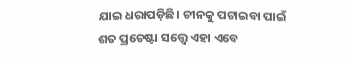ଯାଇ ଧରାପଡ଼ିଛି। ଚୀନକୁ ପଟାଇବା ପାଇଁ ଶତ ପ୍ରଚେଷ୍ଟା ସତ୍ତ୍ବେ ଏହା ଏବେ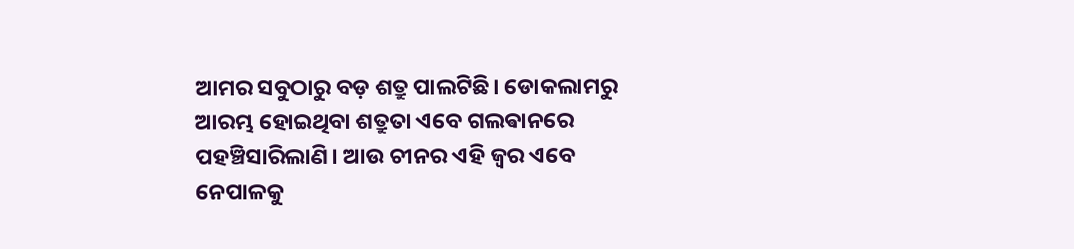ଆମର ସବୁଠାରୁ ବଡ଼ ଶତ୍ରୁ ପାଲଟିଛି। ଡୋକଲାମରୁ ଆରମ୍ଭ ହୋଇଥିବା ଶତ୍ରୁତା ଏବେ ଗଲଵାନରେ ପହଞ୍ଚିସାରିଲାଣି। ଆଉ ଚୀନର ଏହି ଜ୍ବର ଏବେ ନେପାଳକୁ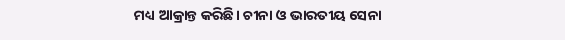ମଧ୍ୟ ଆକ୍ରାନ୍ତ କରିଛି। ଚୀନା ଓ ଭାରତୀୟ ସେନା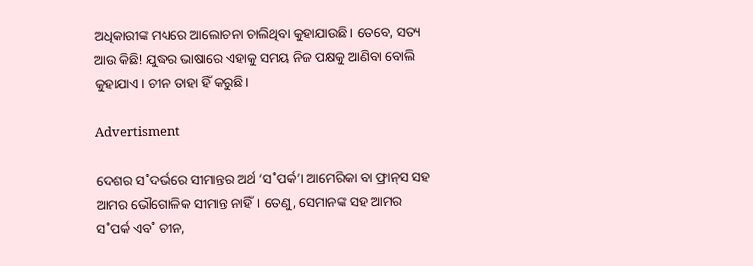ଅଧିକାରୀଙ୍କ ମଧ୍ୟରେ ଆଲୋଚନା ଚାଲିଥିବା କୁହାଯାଉଛି। ତେବେ, ସତ୍ୟ ଆଉ କିଛି! ଯୁଦ୍ଧର ଭାଷାରେ ଏହାକୁ ସମୟ ନିଜ ପକ୍ଷକୁ ଆଣିବା ବୋଲି କୁହାଯାଏ। ଚୀନ ତାହା ହିଁ କରୁଛି।

Advertisment

ଦେଶର ସ˚ଦର୍ଭରେ ସୀମାନ୍ତର ଅର୍ଥ ‘ସ˚ପର୍କ’। ଆମେରିକା ବା ଫ୍ରାନ୍‌ସ ସହ ଆମର ଭୌଗୋଳିକ ସୀମାନ୍ତ ନାହିଁ। ତେଣୁ, ସେମାନଙ୍କ ସହ ଆମର ସ˚ପର୍କ ଏବ˚ ଚୀନ,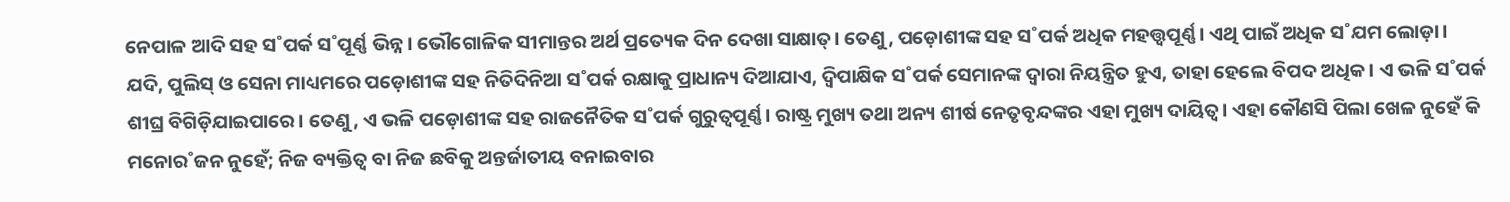ନେପାଳ ଆଦି ସହ ସ˚ପର୍କ ସ˚ପୂର୍ଣ୍ଣ ଭିନ୍ନ। ଭୌଗୋଳିକ ସୀମାନ୍ତର ଅର୍ଥ ପ୍ରତ୍ୟେକ ଦିନ ଦେଖା ସାକ୍ଷାତ୍‌। ତେଣୁ, ପଡ଼ୋଶୀଙ୍କ ସହ ସ˚ପର୍କ ଅଧିକ ମହତ୍ତ୍ବପୂର୍ଣ୍ଣ। ଏଥି ପାଇଁ ଅଧିକ ସ˚ଯମ ଲୋଡ଼ା। ଯଦି, ପୁଲିସ୍‌ ଓ ସେନା ମାଧ୍ୟମରେ ପଡ଼ୋଶୀଙ୍କ ସହ ନିତିଦିନିଆ ସ˚ପର୍କ ରକ୍ଷାକୁ ପ୍ରାଧାନ୍ୟ ଦିଆଯାଏ, ଦ୍ବିପାକ୍ଷିକ ସ˚ପର୍କ ସେମାନଙ୍କ ଦ୍ବାରା ନିୟନ୍ତ୍ରିତ ହୁଏ, ତାହା ହେଲେ ବିପଦ ଅଧିକ। ଏ ଭଳି ସ˚ପର୍କ ଶୀଘ୍ର ବିଗିଡ଼ିଯାଇପାରେ। ତେଣୁ, ଏ ଭଳି ପଡ଼ୋଶୀଙ୍କ ସହ ରାଜନୈତିକ ସ˚ପର୍କ ଗୁରୁତ୍ବପୂର୍ଣ୍ଣ। ରାଷ୍ଟ୍ର ମୁଖ୍ୟ ତଥା ଅନ୍ୟ ଶୀର୍ଷ ନେତୃବୃନ୍ଦଙ୍କର ଏହା ମୁଖ୍ୟ ଦାୟିତ୍ବ। ଏହା କୌଣସି ପିଲା ଖେଳ ନୁହେଁ କି ମନୋର˚ଜନ ନୁହେଁ; ନିଜ ବ୍ୟକ୍ତିତ୍ବ ବା ନିଜ ଛବିକୁ ଅନ୍ତର୍ଜାତୀୟ ବନାଇବାର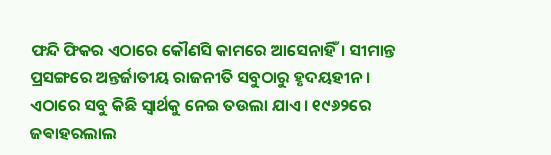ଫନ୍ଦି ଫିକର ଏଠାରେ କୌଣସି କାମରେ ଆସେନାହିଁ। ସୀମାନ୍ତ ପ୍ରସଙ୍ଗରେ ଅନ୍ତର୍ଜାତୀୟ ରାଜନୀତି ସବୁଠାରୁ ହୃଦୟହୀନ। ଏଠାରେ ସବୁ କିଛି ସ୍ବାର୍ଥକୁ ନେଇ ତଉଲା ଯାଏ। ୧୯୬୨ରେ ଜଵାହରଲାଲ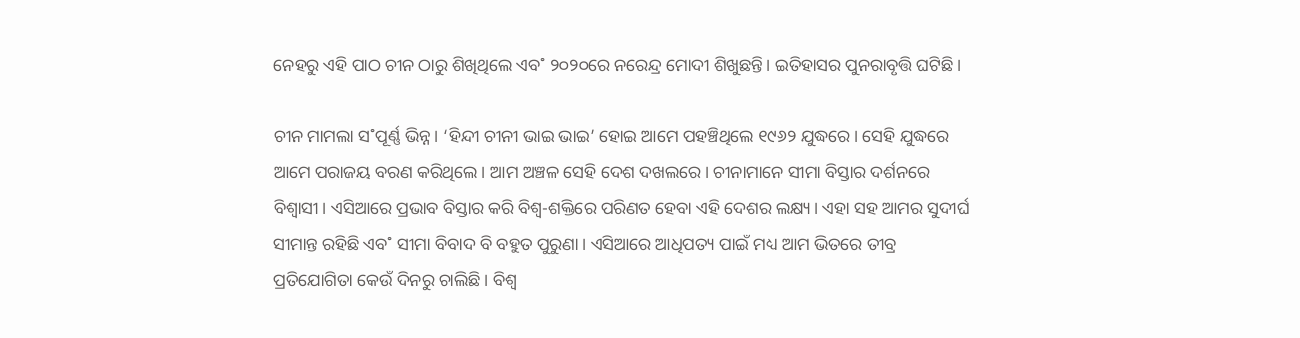ନେହରୁ ଏହି ପାଠ ଚୀନ ଠାରୁ ଶିଖିଥିଲେ ଏବ˚ ୨୦୨୦ରେ ନରେନ୍ଦ୍ର ମୋଦୀ ଶିଖୁଛନ୍ତି। ଇତିହାସର ପୁନରାବୃତ୍ତି ଘଟିଛି।

ଚୀନ ମାମଲା ସ˚ପୂର୍ଣ୍ଣ ଭିନ୍ନ। ‘ହିନ୍ଦୀ ଚୀନୀ ଭାଇ ଭାଇ’ ହୋଇ ଆମେ ପହଞ୍ଚିଥିଲେ ୧୯୬୨ ଯୁଦ୍ଧରେ। ସେହି ଯୁଦ୍ଧରେ ଆମେ ପରାଜୟ ବରଣ କରିଥିଲେ। ଆମ ଅଞ୍ଚଳ ସେହି ଦେଶ ଦଖଲରେ। ଚୀନାମାନେ ସୀମା ବିସ୍ତାର ଦର୍ଶନରେ ବିଶ୍ବାସୀ। ଏସିଆରେ ପ୍ରଭାବ ବିସ୍ତାର କରି ବିଶ୍ବ-ଶକ୍ତିରେ ପରିଣତ ହେବା ଏହି ଦେଶର ଲକ୍ଷ୍ୟ। ଏହା ସହ ଆମର ସୁଦୀର୍ଘ ସୀମାନ୍ତ ରହିଛି ଏବ˚ ସୀମା ବିବାଦ ବି ବହୁତ ପୁରୁଣା। ଏସିଆରେ ଆଧିପତ୍ୟ ପାଇଁ ମଧ୍ୟ ଆମ ଭିତରେ ତୀବ୍ର ପ୍ରତିଯୋଗିତା କେଉଁ ଦିନରୁ ଚାଲିଛି। ବିଶ୍ବ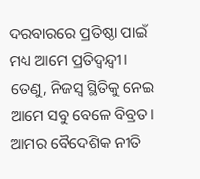ଦରବାରରେ ପ୍ରତିଷ୍ଠା ପାଇଁ ମଧ୍ୟ ଆମେ ପ୍ରତିଦ୍ବନ୍ଦ୍ବୀ। ତେଣୁ, ନିଜସ୍ବ ସ୍ଥିତିକୁ ନେଇ ଆମେ ସବୁ ବେଳେ ବିବ୍ରତ। ଆମର ବୈଦେଶିକ ନୀତି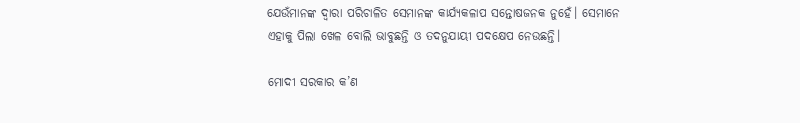ଯେଉଁମାନଙ୍କ ଦ୍ବାରା ପରିଚାଳିତ ସେମାନଙ୍କ କାର୍ଯ୍ୟକଳାପ ସନ୍ତୋଷଜନକ ନୁହେଁ। ସେମାନେ ଏହାକୁ ପିଲା ଖେଳ ବୋଲି ଭାବୁଛନ୍ତି ଓ ତଦନୁଯାୟୀ ପଦକ୍ଷେପ ନେଉଛନ୍ତି।

ମୋଦୀ ସରକାର କ’ଣ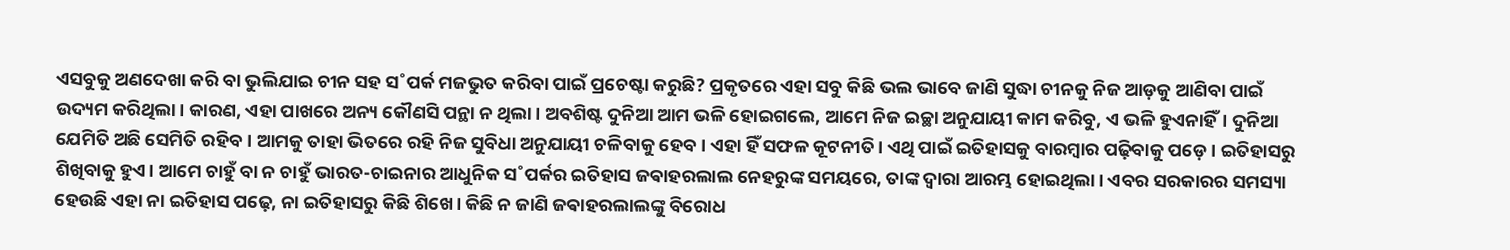ଏସବୁକୁ ଅଣଦେଖା କରି ବା ଭୁଲିଯାଇ ଚୀନ ସହ ସ˚ପର୍କ ମଜଭୁତ କରିବା ପାଇଁ ପ୍ରଚେଷ୍ଟା କରୁଛି? ପ୍ରକୃତରେ ଏହା ସବୁ କିଛି ଭଲ ଭାବେ ଜାଣି ସୁଦ୍ଧା ଚୀନକୁ ନିଜ ଆଡ଼କୁ ଆଣିବା ପାଇଁ ଉଦ୍ୟମ କରିଥିଲା। କାରଣ, ଏହା ପାଖରେ ଅନ୍ୟ କୌଣସି ପନ୍ଥା ନ ଥିଲା। ଅବଶିଷ୍ଟ ଦୁନିଆ ଆମ ଭଳି ହୋଇଗଲେ, ଆମେ ନିଜ ଇଚ୍ଛା ଅନୁଯାୟୀ କାମ କରିବୁ, ଏ ଭଳି ହୁଏନାହିଁ। ଦୁନିଆ ଯେମିତି ଅଛି ସେମିତି ରହିବ। ଆମକୁ ତାହା ଭିତରେ ରହି ନିଜ ସୁବିଧା ଅନୁଯାୟୀ ଚଳିବାକୁ ହେବ। ଏହା ହିଁ ସଫଳ କୂଟନୀତି। ଏଥି ପାଇଁ ଇତିହାସକୁ ବାରମ୍ବାର ପଢ଼ିବାକୁ ପଡ଼େ। ଇତିହାସରୁ ଶିଖିବାକୁ ହୁଏ। ଆମେ ଚାହୁଁ ବା ନ ଚାହୁଁ ଭାରତ-ଚାଇନାର ଆଧୁନିକ ସ˚ପର୍କର ଇତିହାସ ଜଵାହରଲାଲ ନେହରୁଙ୍କ ସମୟରେ, ତାଙ୍କ ଦ୍ବାରା ଆରମ୍ଭ ହୋଇଥିଲା। ଏବର ସରକାରର ସମସ୍ୟା ହେଉଛି ଏହା ନା ଇତିହାସ ପଢ଼େ, ନା ଇତିହାସରୁ କିଛି ଶିଖେ। କିଛି ନ ଜାଣି ଜଵାହରଲାଲଙ୍କୁ ବିରୋଧ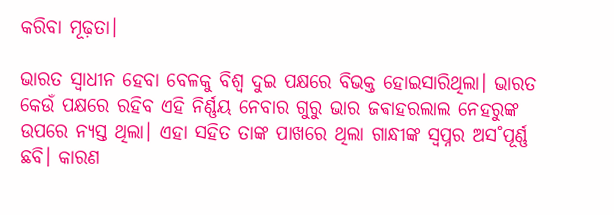କରିବା ମୂଢ଼ତା।

ଭାରତ ସ୍ବାଧୀନ ହେବା ବେଳକୁ ବିଶ୍ବ ଦୁଇ ପକ୍ଷରେ ବିଭକ୍ତ ହୋଇସାରିଥିଲା। ଭାରତ କେଉଁ ପକ୍ଷରେ ରହିବ ଏହି ନିର୍ଣ୍ଣୟ ନେବାର ଗୁରୁ ଭାର ଜଵାହରଲାଲ ନେହରୁଙ୍କ ଉପରେ ନ୍ୟସ୍ତ ଥିଲା। ଏହା ସହିତ ତାଙ୍କ ପାଖରେ ଥିଲା ଗାନ୍ଧୀଙ୍କ ସ୍ବପ୍ନର ଅସ˚ପୂର୍ଣ୍ଣ ଛବି। କାରଣ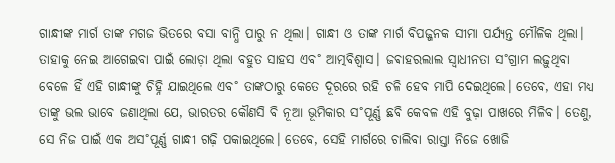ଗାନ୍ଧୀଙ୍କ ମାର୍ଗ ତାଙ୍କ ମଗଜ ଭିତରେ ବସା ବାନ୍ଧି ପାରୁ ନ ଥିଲା। ଗାନ୍ଧୀ ଓ ତାଙ୍କ ମାର୍ଗ ବିପଜ୍ଜନକ ସୀମା ପର୍ଯ୍ୟନ୍ତ ମୌଳିକ ଥିଲା। ତାହାକୁ ନେଇ ଆଗେଇବା ପାଇଁ ଲୋଡ଼ା ଥିଲା ବହୁତ ସାହସ ଏବ˚ ଆତ୍ମବିଶ୍ବାସ। ଜଵାହରଲାଲ ସ୍ବାଧୀନତା ସ˚ଗ୍ରାମ ଲଢ଼ୁଥିବା ବେଳେ ହିଁ ଏହି ଗାନ୍ଧୀଙ୍କୁ ଚିହ୍ନି ଯାଇଥିଲେ ଏବ˚ ତାଙ୍କଠାରୁ କେତେ ଦୂରରେ ରହି ଚଳି ହେବ ମାପି ଦେଇଥିଲେ। ତେବେ, ଏହା ମଧ୍ୟ ତାଙ୍କୁ ଭଲ ଭାବେ ଜଣାଥିଲା ଯେ, ଭାରତର କୌଣସି ବି ନୂଆ ଭୂମିକାର ସ˚ପୂର୍ଣ୍ଣ ଛବି କେବଳ ଏହି ବୁଢ଼ା ପାଖରେ ମିଳିବ। ତେଣୁ, ସେ ନିଜ ପାଇଁ ଏକ ଅସ˚ପୂର୍ଣ୍ଣ ଗାନ୍ଧୀ ଗଢ଼ି ପକାଇଥିଲେ। ତେବେ, ସେହି ମାର୍ଗରେ ଚାଲିବା ରାସ୍ତା ନିଜେ ଖୋଜି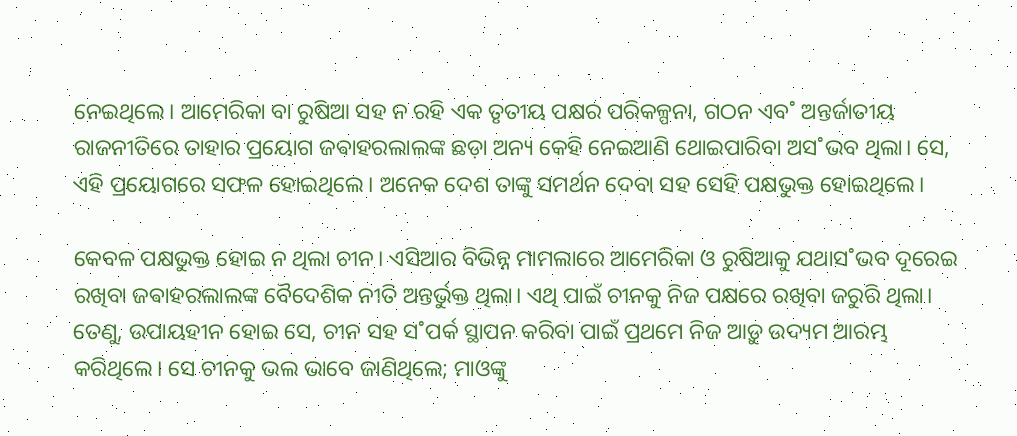ନେଇଥିଲେ। ଆମେରିକା ବା ରୁଷିଆ ସହ ନ ରହି ଏକ ତୃତୀୟ ପକ୍ଷର ପରିକଳ୍ପନା, ଗଠନ ଏବ˚ ଅନ୍ତର୍ଜାତୀୟ ରାଜନୀତିରେ ତାହାର ପ୍ରୟୋଗ ଜଵାହରଲାଲଙ୍କ ଛଡ଼ା ଅନ୍ୟ କେହି ନେଇଆଣି ଥୋଇପାରିବା ଅସ˚ଭବ ଥିଲା। ସେ, ଏହି ପ୍ରୟୋଗରେ ସଫଳ ହୋଇଥିଲେ। ଅନେକ ଦେଶ ତାଙ୍କୁ ସମର୍ଥନ ଦେବା ସହ ସେହି ପକ୍ଷଭୁକ୍ତ ହୋଇଥିଲେ।

କେବଳ ପକ୍ଷଭୁକ୍ତ ହୋଇ ନ ଥିଲା ଚୀନ। ଏସିଆର ବିଭିନ୍ନ ମାମଲାରେ ଆମେରିକା ଓ ରୁଷିଆକୁ ଯଥାସ˚ଭବ ଦୂରେଇ ରଖିବା ଜଵାହରଲାଲଙ୍କ ବୈଦେଶିକ ନୀତି ଅନ୍ତର୍ଭୁକ୍ତ ଥିଲା। ଏଥି ପାଇଁ ଚୀନକୁ ନିଜ ପକ୍ଷରେ ରଖିବା ଜରୁରି ଥିଲା। ତେଣୁ, ଉପାୟହୀନ ହୋଇ ସେ, ଚୀନ ସହ ସ˚ପର୍କ ସ୍ଥାପନ କରିବା ପାଇଁ ପ୍ରଥମେ ନିଜ ଆଡ଼ୁ ଉଦ୍ୟମ ଆରମ୍ଭ କରିଥିଲେ। ସେ ଚୀନକୁ ଭଲ ଭାବେ ଜାଣିଥିଲେ; ମାଓଙ୍କୁ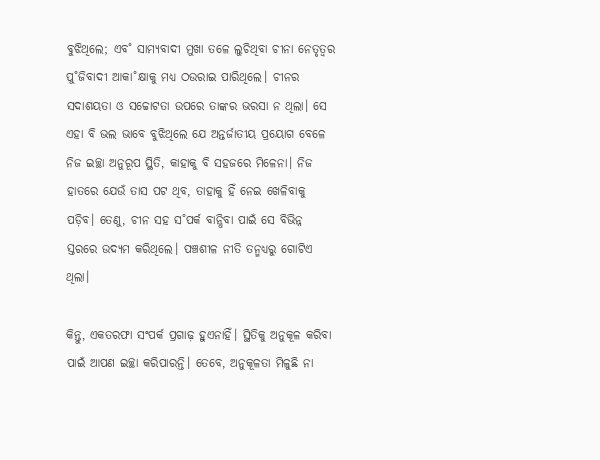ବୁଝିଥିଲେ; ଏବ˚ ସାମ୍ୟବାଦୀ ମୁଖା ତଳେ ଲୁଚିଥିବା ଚୀନା ନେତୃତ୍ବର ପୁ˚ଜିବାଦୀ ଆକା˚କ୍ଷାକୁ ମଧ୍ୟ ଠଉରାଇ ପାରିଥିଲେ। ଚୀନର ସଦାଶୟତା ଓ ସଚ୍ଚୋଟତା ଉପରେ ତାଙ୍କର ଭରସା ନ ଥିଲା। ସେ ଏହା ବି ଭଲ ଭାବେ ବୁଝିଥିଲେ ଯେ ଅନ୍ତର୍ଜାତୀୟ ପ୍ରୟୋଗ ବେଳେ ନିଜ ଇଚ୍ଛା ଅନୁରୂପ ସ୍ଥିତି, କାହାକୁ ବି ସହଜରେ ମିଳେନା। ନିଜ ହାତରେ ଯେଉଁ ତାସ ପଟ ଥିବ, ତାହାକୁ ହିଁ ନେଇ ଖେଳିବାକୁ ପଡ଼ିବ। ତେଣୁ, ଚୀନ ସହ ସ˚ପର୍କ ବାନ୍ଧିବା ପାଇଁ ସେ ବିଭିନ୍ନ ସ୍ତରରେ ଉଦ୍ୟମ କରିଥିଲେ। ପଞ୍ଚଶୀଳ ନୀତି ତନ୍ମଧ୍ୟରୁ ଗୋଟିଏ ଥିଲା।

କିନ୍ତୁ, ଏକତରଫା ସଂପର୍କ ପ୍ରଗାଢ଼ ହୁଏନାହିଁ। ସ୍ଥିତିକୁ ଅନୁକୂଳ କରିବା ପାଇଁ ଆପଣ ଇଚ୍ଛା କରିପାରନ୍ତି। ତେବେ, ଅନୁକୂଳତା ମିଳୁଛି ନା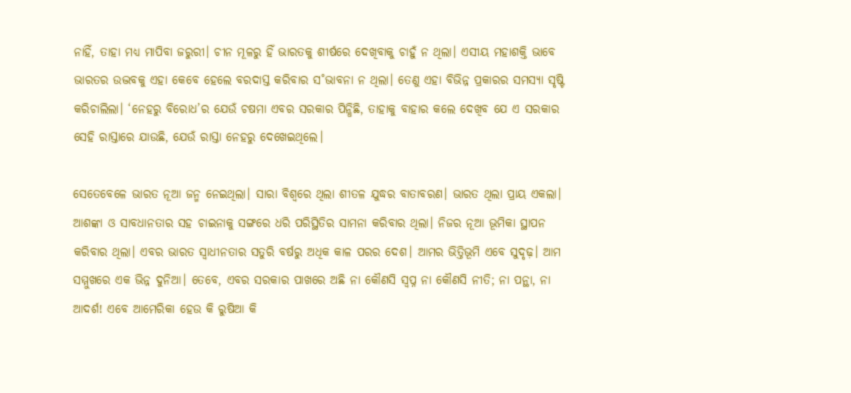ନାହିଁ, ତାହା ମଧ୍ୟ ମାପିବା ଜରୁରୀ। ଚୀନ ମୂଳରୁ ହିଁ ଭାରତକୁ ଶୀର୍ଷରେ ଦେଖିବାକୁ ଚାହୁଁ ନ ଥିଲା। ଏସୀୟ ମହାଶକ୍ତି ଭାବେ ଭାରତର ଉଦ୍ଭବକୁ ଏହା କେବେ ହେଲେ ବରଦାସ୍ତ କରିବାର ସ˚ଭାବନା ନ ଥିଲା। ତେଣୁ ଏହା ବିଭିନ୍ନ ପ୍ରକାରର ସମସ୍ୟା ସୃଷ୍ଟି କରିଚାଲିଲା। ‘ନେହରୁ ବିରୋଧ’ର ଯେଉଁ ଚଷମା ଏବର ସରକାର ପିନ୍ଧିଛି, ତାହାକୁ ବାହାର କଲେ ଦେଖିବ ଯେ ଏ ସରକାର ସେହି ରାସ୍ତାରେ ଯାଉଛି, ଯେଉଁ ରାସ୍ତା ନେହରୁ ଦେଖେଇଥିଲେ।

ସେତେବେଳେ ଭାରତ ନୂଆ ଜନ୍ମ ନେଇଥିଲା। ସାରା ବିଶ୍ବରେ ଥିଲା ଶୀତଳ ଯୁଦ୍ଧର ବାତାବରଣ। ଭାରତ ଥିଲା ପ୍ରାୟ ଏକଲା। ଆଶଙ୍କା ଓ ସାବଧାନତାର ସହ ଚାଇନାକୁ ସଙ୍ଗରେ ଧରି ପରିସ୍ଥିତିର ସାମନା କରିବାର ଥିଲା। ନିଜର ନୂଆ ଭୂମିକା ସ୍ଥାପନ କରିବାର ଥିଲା। ଏବର ଭାରତ ସ୍ବାଧୀନତାର ସତୁରି ବର୍ଷରୁ ଅଧିକ କାଳ ପରର ଦେଶ। ଆମର ଭିତ୍ତିଭୂମି ଏବେ ସୁଦୃଢ଼। ଆମ ସମ୍ମୁଖରେ ଏକ ଭିନ୍ନ ଦୁନିଆ। ତେବେ, ଏବର ସରକାର ପାଖରେ ଅଛି ନା କୌଣସି ସ୍ବପ୍ନ ନା କୌଣସି ନୀତି; ନା ପନ୍ଥା, ନା ଆଦର୍ଶ! ଏବେ ଆମେରିକା ହେଉ କି ରୁଷିଆ କି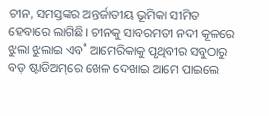ଚୀନ, ସମସ୍ତଙ୍କର ଅନ୍ତର୍ଜାତୀୟ ଭୂମିକା ସୀମିତ ହେବାରେ ଲାଗିଛି। ଚୀନକୁ ସାବରମତୀ ନଦୀ କୂଳରେ ଝୁଲା ଝୁଲାଇ ଏବ˚ ଆମେରିକାକୁ ପୃଥିବୀର ସବୁଠାରୁ ବଡ଼ ଷ୍ଟାଡିଅମ୍‌ରେ ଖେଳ ଦେଖାଇ ଆମେ ପାଇଲେ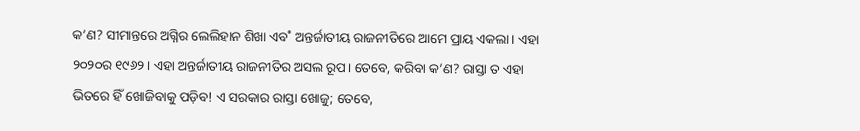କ’ଣ? ସୀମାନ୍ତରେ ଅଗ୍ନିର ଲେଲିହାନ ଶିଖା ଏବ˚ ଅନ୍ତର୍ଜାତୀୟ ରାଜନୀତିରେ ଆମେ ପ୍ରାୟ ଏକଲା। ଏହା ୨୦୨୦ର ୧୯୬୨। ଏହା ଅନ୍ତର୍ଜାତୀୟ ରାଜନୀତିର ଅସଲ ରୂପ। ତେବେ, କରିବା କ’ଣ? ରାସ୍ତା ତ ଏହା ଭିତରେ ହିଁ ଖୋଜିବାକୁ ପଡ଼ିବ! ଏ ସରକାର ରାସ୍ତା ଖୋଜୁ; ତେବେ,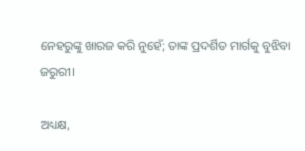ନେହରୁଙ୍କୁ ଖାରଜ କରି ନୁହେଁ; ତାଙ୍କ ପ୍ରଦର୍ଶିତ ମାର୍ଗକୁ ବୁଝିବା ଜରୁରୀ।

ଅଧ୍ୟକ୍ଷ,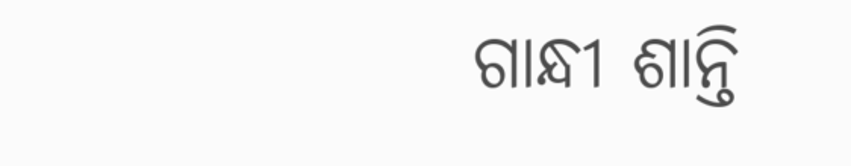ଗାନ୍ଧୀ ଶାନ୍ତି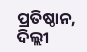ପ୍ରତିଷ୍ଠାନ, ଦିଲ୍ଲୀ